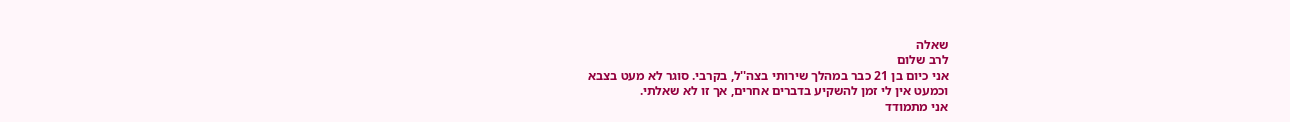שאלה
לרב שלום
אני כיום בן 21 כבר במהלך שירותי בצה''ל, בקרבי. סוגר לא מעט בצבא
וכמעט אין לי זמן להשקיע בדברים אחרים, אך זו לא שאלתי.
אני מתמודד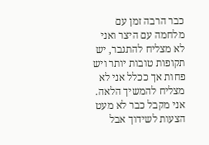כבר הרבה זמן עם מלחמה עם היצר ואני לא מצליח להתגבר, יש תקופות טובות יותר ויש פחות אך ככלל אני לא מצליח להמשיך הלאה. אני מקבל כבר לא מעט הצעות לשידוך אבל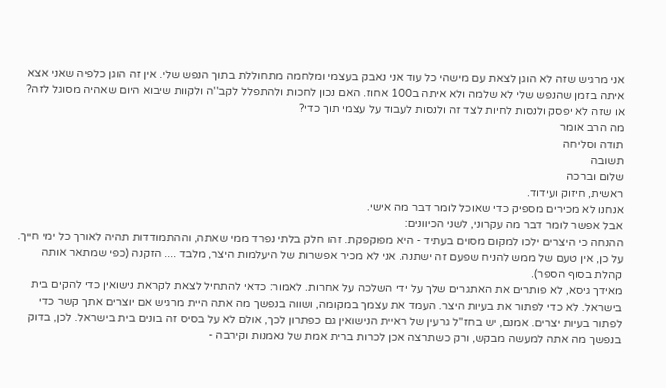אני מרגיש שזה לא הוגן לצאת עם מישהי כל עוד אני נאבק בעצמי ומלחמה מתחוללת בתוך הנפש שלי. אין זה הוגן כלפיה שאני אצא איתה בזמן שהנפש שלי לא שלמה ולא איתה ב100 אחוז. האם נכון לחכות ולהתפלל לקב''ה ולקוות שיבוא היום שאהיה מסוגל לזה? או שזה לא יפסק ולנסות לחיות לצד זה ולנסות לעבוד על עצמי תוך כדי?
מה הרב אומר
תודה וסליחה
תשובה
שלום וברכה
ראשית, חיזוק ועידוד.
אנחנו לא מכירים מספיק כדי שאוכל לומר דבר מה אישי.
אבל אפשר לומר דבר מה עקרוני, לשני הכיוונים:
ההנחה כי היצרים ילכו למקום מסוים בעתיד - היא מפוקפקת. זהו חלק בלתי נפרד ממי שאתה, וההתמודדות תהיה לאורך כל ימי חייך. על כן, אין טעם של ממש להניח שפעם זה ישתנה. אני לא מכיר אפשרות של היעלמות היצר, מלבד .... הזקנה (כפי שמתאר אותה קהלת בסוף הספר).
מאידך גיסא, לא פותרים את האתגרים שלך על ידי השלכה על אחרות. לאמור: כדאי להתחיל לצאת לקראת נישואין כדי להקים בית בישראל. לא כדי לפתור את בעיות היצר. העמד את עצמך במקומה, ושווה בנפשך מה אתה היית מרגיש אם יוצרים אתך קשר כדי לפתור בעיות יצרים. אמנם, יש בחז"ל גרעין של ראיית הנישואין גם כפתרון לכך, אולם לא על בסיס זה בונים בית בישראל. לכן, בדוק בנפשך מה אתה למעשה מבקש, ורק כשתרצה אכן לכרות ברית אמת של נאמנות וקירבה -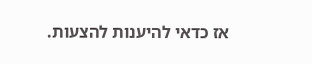אז כדאי להיענות להצעות.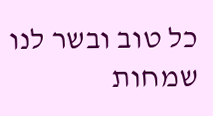כל טוב ובשר לנו שמחות